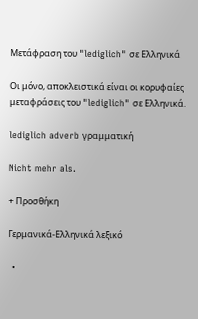Μετάφραση του "lediglich" σε Ελληνικά

Οι μόνο, αποκλειστικά είναι οι κορυφαίες μεταφράσεις του "lediglich" σε Ελληνικά.

lediglich adverb γραμματική

Nicht mehr als.

+ Προσθήκη

Γερμανικά-Ελληνικά λεξικό

  •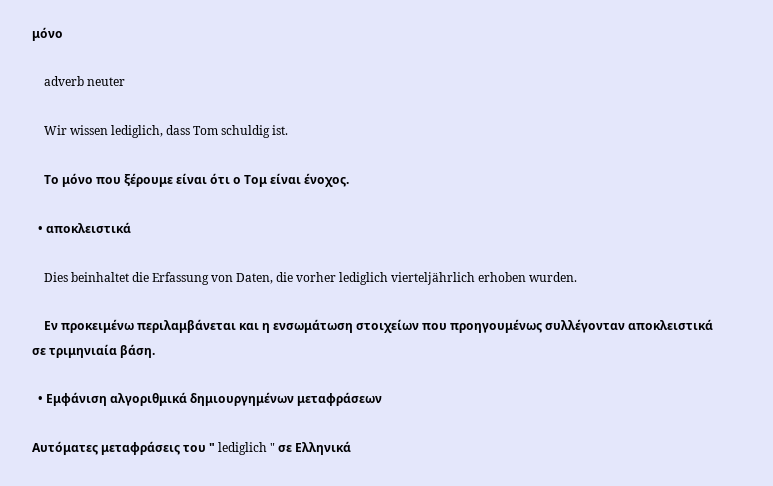μόνο

    adverb neuter

    Wir wissen lediglich, dass Tom schuldig ist.

    Το μόνο που ξέρουμε είναι ότι ο Τομ είναι ένοχος.

  • αποκλειστικά

    Dies beinhaltet die Erfassung von Daten, die vorher lediglich vierteljährlich erhoben wurden.

    Εν προκειμένω περιλαμβάνεται και η ενσωμάτωση στοιχείων που προηγουμένως συλλέγονταν αποκλειστικά σε τριμηνιαία βάση.

  • Εμφάνιση αλγοριθμικά δημιουργημένων μεταφράσεων

Αυτόματες μεταφράσεις του " lediglich " σε Ελληνικά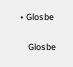• Glosbe

    Glosbe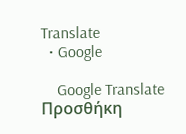Translate
  • Google

    Google Translate
Προσθήκη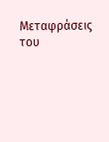Μεταφράσεις του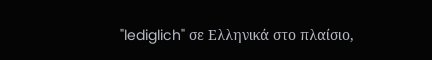"lediglich" σε Ελληνικά στο πλαίσιο,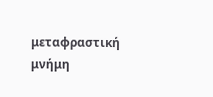μεταφραστική μνήμη